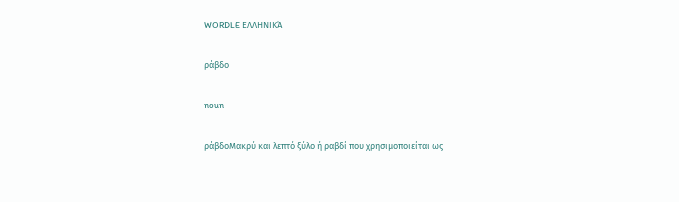WORDLE ΕΛΛΗΝΙΚΆ

ράβδο

noun

ράβδοΜακρύ και λεπτό ξύλο ή ραβδί που χρησιμοποιείται ως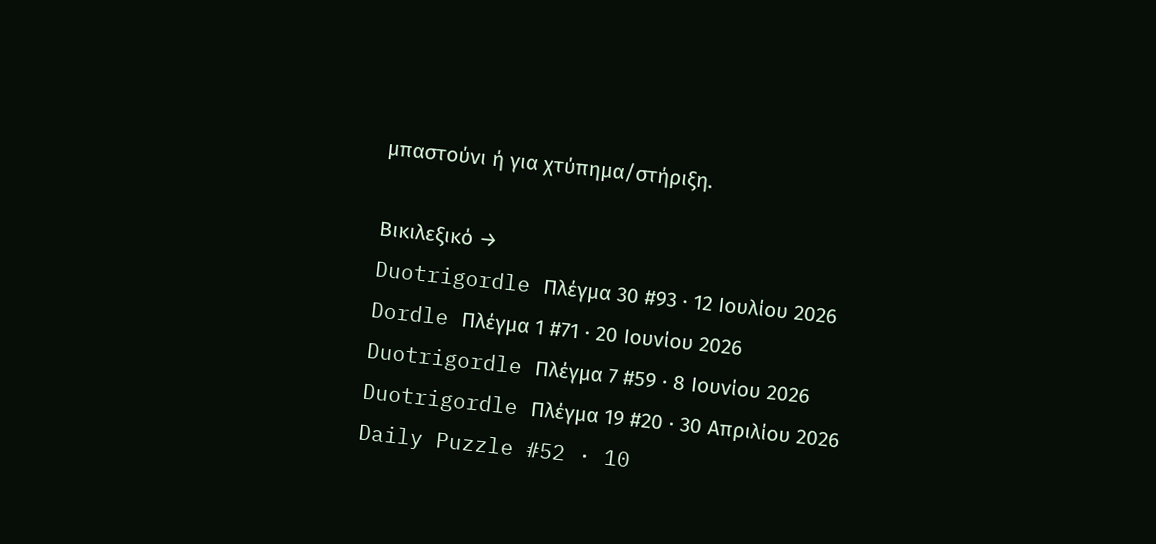μπαστούνι ή για χτύπημα/στήριξη.

Βικιλεξικό →
Duotrigordle Πλέγμα 30 #93 · 12 Ιουλίου 2026
Dordle Πλέγμα 1 #71 · 20 Ιουνίου 2026
Duotrigordle Πλέγμα 7 #59 · 8 Ιουνίου 2026
Duotrigordle Πλέγμα 19 #20 · 30 Απριλίου 2026
Daily Puzzle #52 · 10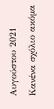Αυγούστου 2021
Κανένα σχόλιο ακόμα